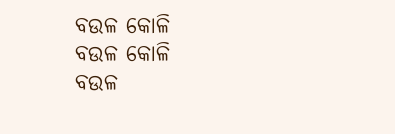ବଉଳ କୋଳି
ବଉଳ କୋଳି
ବଉଳ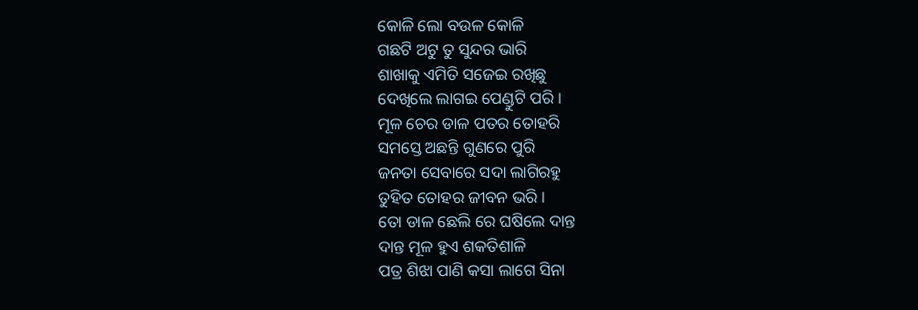କୋଳି ଲୋ ବଉଳ କୋଳି
ଗଛଟି ଅଟୁ ତୁ ସୁନ୍ଦର ଭାରି
ଶାଖାକୁ ଏମିତି ସଜେଇ ରଖିଛୁ
ଦେଖିଲେ ଲାଗଇ ପେଣ୍ଡୁଟି ପରି ।
ମୂଳ ଚେର ଡାଳ ପତର ତୋହରି
ସମସ୍ତେ ଅଛନ୍ତି ଗୁଣରେ ପୁରି
ଜନତା ସେବାରେ ସଦା ଲାଗିରହୁ
ତୁହିତ ତୋହର ଜୀବନ ଭରି ।
ତୋ ଡାଳ ଛେଲି ରେ ଘଷିଲେ ଦାନ୍ତ
ଦାନ୍ତ ମୂଳ ହୁଏ ଶକତିଶାଳି
ପତ୍ର ଶିଝା ପାଣି କସା ଲାଗେ ସିନା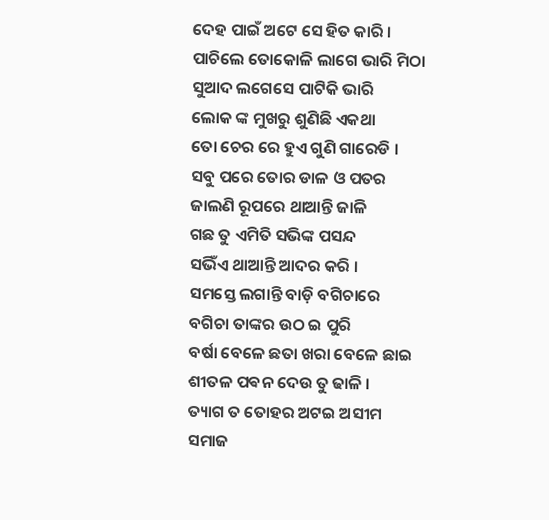ଦେହ ପାଇଁ ଅଟେ ସେ ହିତ କାରି ।
ପାଚିଲେ ତୋକୋଳି ଲାଗେ ଭାରି ମିଠା
ସୁଆଦ ଲଗେସେ ପାଟିକି ଭାରି
ଲୋକ ଙ୍କ ମୁଖରୁ ଶୁଣିଛି ଏକଥା
ତୋ ଚେର ରେ ହୁଏ ଗୁଣି ଗାରେଡି ।
ସବୁ ପରେ ତୋର ଡାଳ ଓ ପତର
ଜାଲଣି ରୂପରେ ଥାଆନ୍ତି ଜାଳି
ଗଛ ତୁ ଏମିତି ସଭିଙ୍କ ପସନ୍ଦ
ସଭିଁଏ ଥାଆନ୍ତି ଆଦର କରି ।
ସମସ୍ତେ ଲଗାନ୍ତି ବାଡ଼ି ବଗିଚାରେ
ବଗିଚା ତାଙ୍କର ଉଠ ଇ ପୁରି
ବର୍ଷା ବେଳେ ଛତା ଖରା ବେଳେ ଛାଇ
ଶୀତଳ ପଵନ ଦେଉ ତୁ ଢାଳି ।
ତ୍ୟାଗ ତ ତୋହର ଅଟଇ ଅସୀମ
ସମାଜ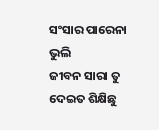ସଂସାର ପାରେନା ଭୁଲି
ଜୀବନ ସାରା ତୁ ଦେଇତ ଶିକ୍ଷିଛୁ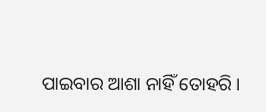ପାଇବାର ଆଶା ନାହିଁ ତୋହରି ।